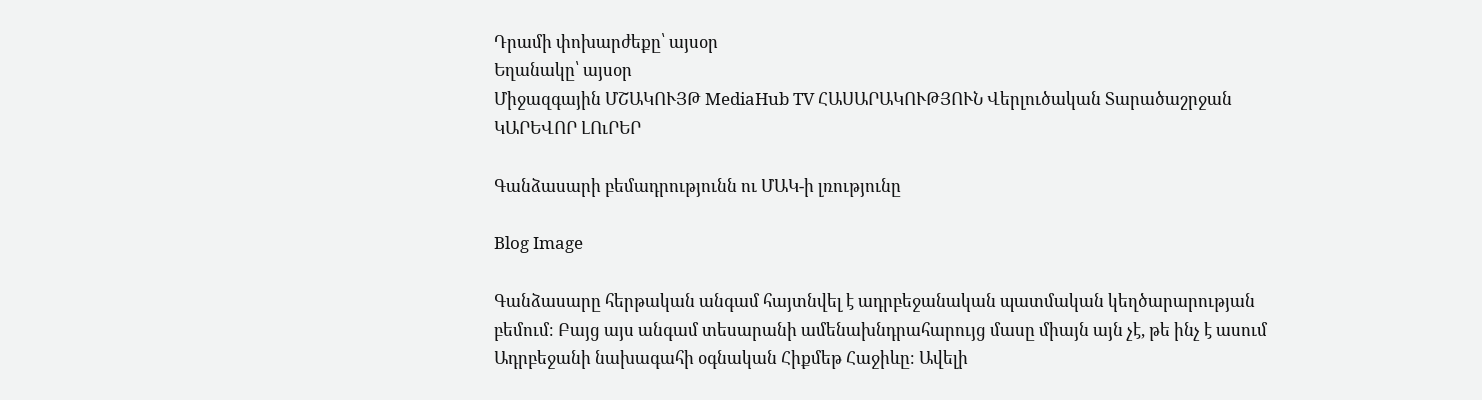Դրամի փոխարժեքը՝ այսօր
Եղանակը՝ այսօր
Միջազգային ՄՇԱԿՈՒՅԹ MediaHub TV ՀԱՍԱՐԱԿՈՒԹՅՈՒՆ Վերլուծական Տարածաշրջան ԿԱՐԵՎՈՐ ԼՈւՐԵՐ

Գանձասարի բեմադրությունն ու ՄԱԿ-ի լռությունը

Blog Image

Գանձասարը հերթական անգամ հայտնվել է ադրբեջանական պատմական կեղծարարության բեմում։ Բայց այս անգամ տեսարանի ամենախնդրահարույց մասը միայն այն չէ, թե ինչ է ասում Ադրբեջանի նախագահի օգնական Հիքմեթ Հաջիևը։ Ավելի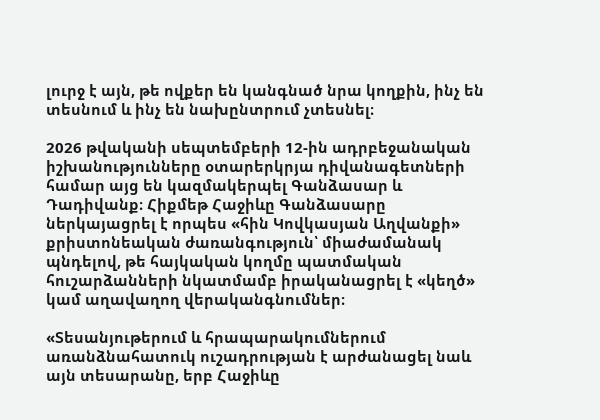լուրջ է այն, թե ովքեր են կանգնած նրա կողքին, ինչ են տեսնում և ինչ են նախընտրում չտեսնել։

2026 թվականի սեպտեմբերի 12-ին ադրբեջանական իշխանությունները օտարերկրյա դիվանագետների համար այց են կազմակերպել Գանձասար և Դադիվանք։ Հիքմեթ Հաջիևը Գանձասարը ներկայացրել է որպես «հին Կովկասյան Աղվանքի» քրիստոնեական ժառանգություն՝ միաժամանակ պնդելով, թե հայկական կողմը պատմական հուշարձանների նկատմամբ իրականացրել է «կեղծ» կամ աղավաղող վերականգնումներ։

«Տեսանյութերում և հրապարակումներում առանձնահատուկ ուշադրության է արժանացել նաև այն տեսարանը, երբ Հաջիևը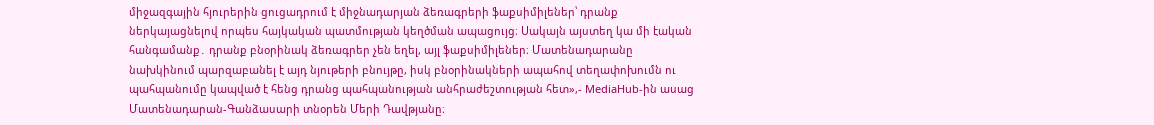միջազգային հյուրերին ցուցադրում է միջնադարյան ձեռագրերի ֆաքսիմիլեներ՝ դրանք ներկայացնելով որպես հայկական պատմության կեղծման ապացույց։ Սակայն այստեղ կա մի էական հանգամանք․ դրանք բնօրինակ ձեռագրեր չեն եղել, այլ ֆաքսիմիլեներ։ Մատենադարանը նախկինում պարզաբանել է այդ նյութերի բնույթը, իսկ բնօրինակների ապահով տեղափոխումն ու պահպանումը կապված է հենց դրանց պահպանության անհրաժեշտության հետ»,- MediaHub-ին ասաց Մատենադարան-Գանձասարի տնօրեն Մերի Դավթյանը։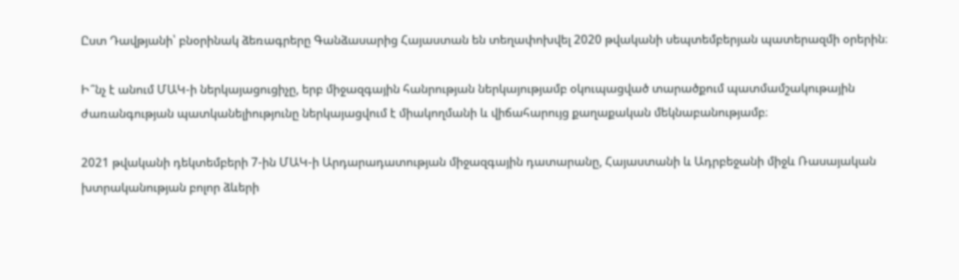Ըստ Դավթյանի՝ բնօրինակ ձեռագրերը Գանձասարից Հայաստան են տեղափոխվել 2020 թվականի սեպտեմբերյան պատերազմի օրերին։

Ի՞նչ է անում ՄԱԿ-ի ներկայացուցիչը, երբ միջազգային հանրության ներկայությամբ օկուպացված տարածքում պատմամշակութային ժառանգության պատկանելիությունը ներկայացվում է միակողմանի և վիճահարույց քաղաքական մեկնաբանությամբ։

2021 թվականի դեկտեմբերի 7-ին ՄԱԿ-ի Արդարադատության միջազգային դատարանը, Հայաստանի և Ադրբեջանի միջև Ռասայական խտրականության բոլոր ձևերի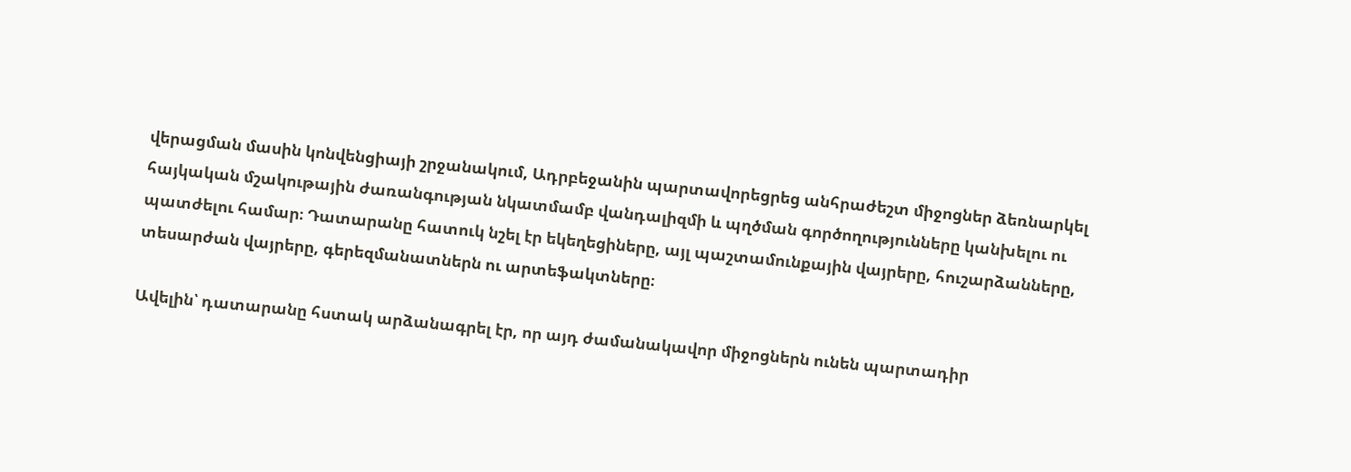վերացման մասին կոնվենցիայի շրջանակում, Ադրբեջանին պարտավորեցրեց անհրաժեշտ միջոցներ ձեռնարկել հայկական մշակութային ժառանգության նկատմամբ վանդալիզմի և պղծման գործողությունները կանխելու ու պատժելու համար։ Դատարանը հատուկ նշել էր եկեղեցիները, այլ պաշտամունքային վայրերը, հուշարձանները, տեսարժան վայրերը, գերեզմանատներն ու արտեֆակտները։

Ավելին՝ դատարանը հստակ արձանագրել էր, որ այդ ժամանակավոր միջոցներն ունեն պարտադիր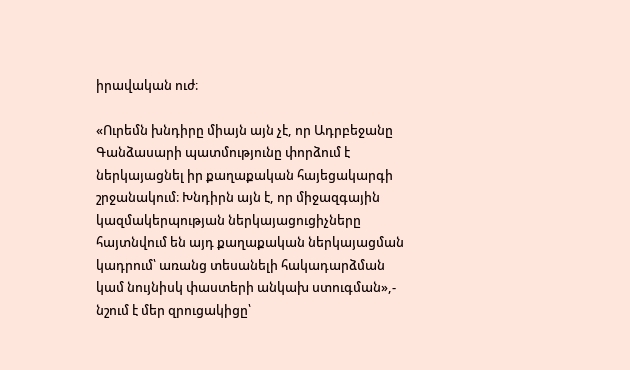իրավական ուժ։

«Ուրեմն խնդիրը միայն այն չէ, որ Ադրբեջանը Գանձասարի պատմությունը փորձում է ներկայացնել իր քաղաքական հայեցակարգի շրջանակում։ Խնդիրն այն է, որ միջազգային կազմակերպության ներկայացուցիչները հայտնվում են այդ քաղաքական ներկայացման կադրում՝ առանց տեսանելի հակադարձման կամ նույնիսկ փաստերի անկախ ստուգման»,- նշում է մեր զրուցակիցը՝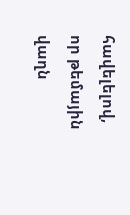հավելելով, որ թեմային վաղն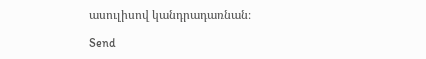ասուլիսով կանդրադառնան։

Send